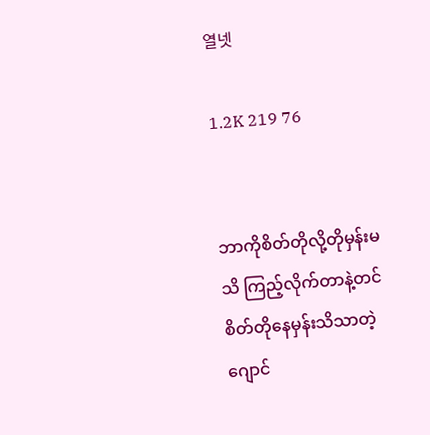열넷

1.2K 219 76


ဘာကိုစိတ်တိုလို့တိုမှန်းမသိ ကြည့်လိုက်တာနဲ့တင် စိတ်တိုနေမှန်းသိသာတဲ့ဂျောင်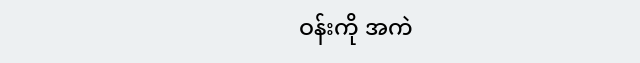ဝန်းကို အကဲ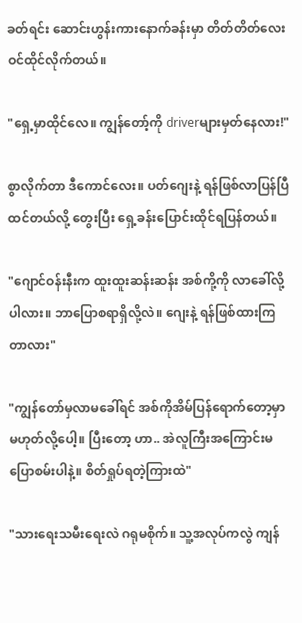ခတ်ရင်း ဆောင်းဟွန်းကားနောက်ခန်းမှာ တိတ်တိတ်လေး ဝင်ထိုင်လိုက်တယ်။

"ရှေ့မှာထိုင်လေ။ ကျွန်တော့်ကို driverများမှတ်နေလား!"

စွာလိုက်တာ ဒီကောင်လေး။ ပတ်ဂျေးနဲ့ ရန်ဖြစ်လာပြန်ပြီထင်တယ်လို့ တွေးပြီး ရှေ့ခန်းပြောင်းထိုင်ရပြန်တယ်။

"ဂျောင်ဝန်းနီးက ထူးထူးဆန်းဆန်း အစ်ကို့ကို လာခေါ်လို့ပါလား။ ဘာပြောစရာရှိလို့လဲ။ ဂျေးနဲ့ ရန်ဖြစ်ထားကြတာလား"

"ကျွန်တော်မှလာမခေါ်ရင် အစ်ကိုအိမ်ပြန်ရောက်တော့မှာ မဟုတ်လို့ပေါ့။ ပြီးတော့ ဟာ.. အဲလူကြီးအကြောင်းမပြောစမ်းပါနဲ့။ စိတ်ရှုပ်ရတဲ့ကြားထဲ"

"သားရေးသမီးရေးလဲ ဂရုမစိုက်။ သူ့အလုပ်ကလွဲ ကျန်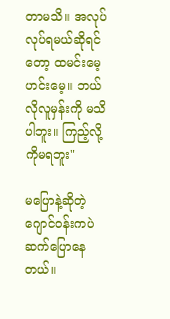တာမသိ။ အလုပ်လုပ်ရမယ်ဆိုရင်တော့ ထမင်းမေ့ဟင်းမေ့။ ဘယ်လိုလူမှန်းကို မသိပါဘူး။ ကြည့်လို့ကိုမရဘူး"

မပြောနဲ့ဆိုတဲ့ ဂျောင်ဝန်းကပဲ ဆက်ပြောနေတယ်။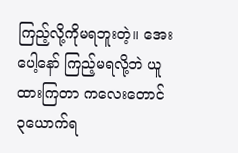ကြည့်လို့ကိုမရဘူးတဲ့။ အေးပေါ့နော် ကြည့်မရလို့ဘဲ ယူထားကြတာ ကလေးတောင် ၃ယောက်ရ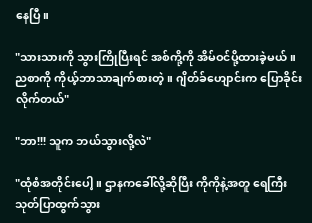နေပြီ။

"သားသားကို သွားကြိုပြီးရင် အစ်ကို့ကို အိမ်ဝင်ပို့ထားခဲ့မယ်။ ညစာကို ကိုယ့်ဘာသာချက်စားတဲ့။ ဂျိတ်ခ်ဟျောင်းက ပြောခိုင်းလိုက်တယ်"

"ဘာ!!! သူက ဘယ်သွားလို့လဲ"

"ထုံစံအတိုင်းပေါ့။ ဌာနကခေါ်လို့ဆိုပြီး ကိုကိုနဲ့အတူ ရေကြီးသုတ်ပြာထွက်သွား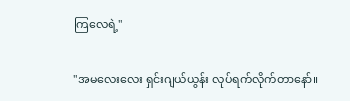ကြလေရဲ့"

"အမလေးလေး ရှင်းဂျယ်ယွန်း လုပ်ရက်လိုက်တာနော်။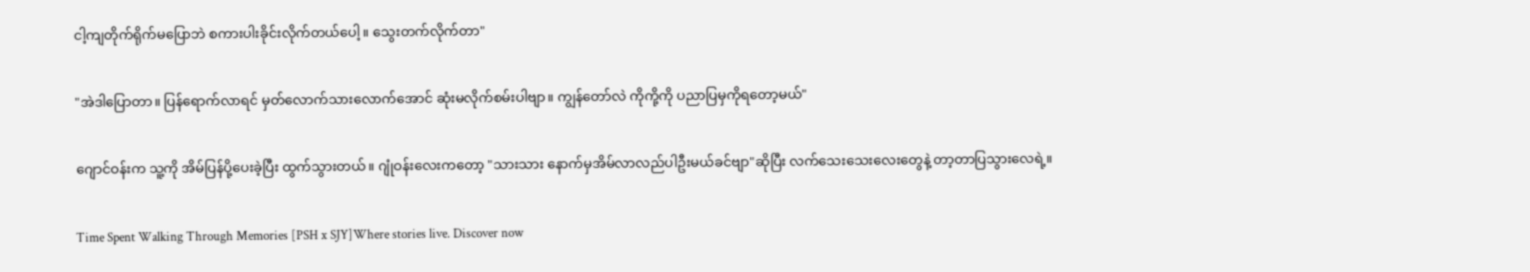ငါ့ကျတိုက်ရိုက်မပြောဘဲ စကားပါးခိုင်းလိုက်တယ်ပေါ့။ သွေးတက်လိုက်တာ"

"အဲဒါပြောတာ။ ပြန်ရောက်လာရင် မှတ်လောက်သားလောက်အောင် ဆုံးမလိုက်စမ်းပါဗျာ။ ကျွန်တော်လဲ ကိုကို့ကို ပညာပြမှကိုရတော့မယ်"

ဂျောင်ဝန်းက သူ့ကို အိမ်ပြန်ပို့ပေးခဲ့ပြီး ထွက်သွားတယ်။ ဂျုံဝန်းလေးကတော့ "သားသား နောက်မှအိမ်လာလည်ပါဦးမယ်ခင်ဗျာ"ဆိုပြီး လက်သေးသေးလေးတွေနဲ့ တာ့တာပြသွားလေရဲ့။

Time Spent Walking Through Memories [PSH x SJY]Where stories live. Discover now